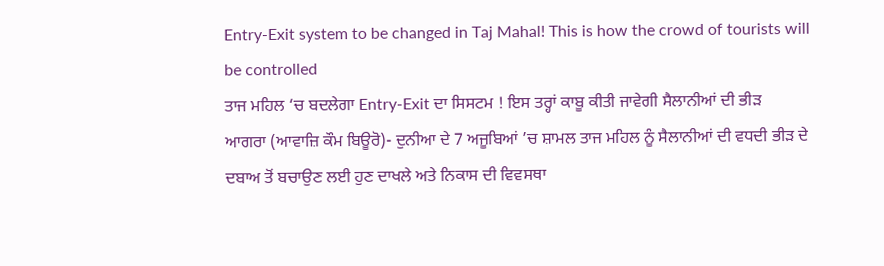Entry-Exit system to be changed in Taj Mahal! This is how the crowd of tourists will be controlled
ਤਾਜ ਮਹਿਲ ‘ਚ ਬਦਲੇਗਾ Entry-Exit ਦਾ ਸਿਸਟਮ ! ਇਸ ਤਰ੍ਹਾਂ ਕਾਬੂ ਕੀਤੀ ਜਾਵੇਗੀ ਸੈਲਾਨੀਆਂ ਦੀ ਭੀੜ
ਆਗਰਾ (ਆਵਾਜ਼ਿ ਕੌਮ ਬਿਊਰੋ)- ਦੁਨੀਆ ਦੇ 7 ਅਜੂਬਿਆਂ ’ਚ ਸ਼ਾਮਲ ਤਾਜ ਮਹਿਲ ਨੂੰ ਸੈਲਾਨੀਆਂ ਦੀ ਵਧਦੀ ਭੀੜ ਦੇ ਦਬਾਅ ਤੋਂ ਬਚਾਉਣ ਲਈ ਹੁਣ ਦਾਖਲੇ ਅਤੇ ਨਿਕਾਸ ਦੀ ਵਿਵਸਥਾ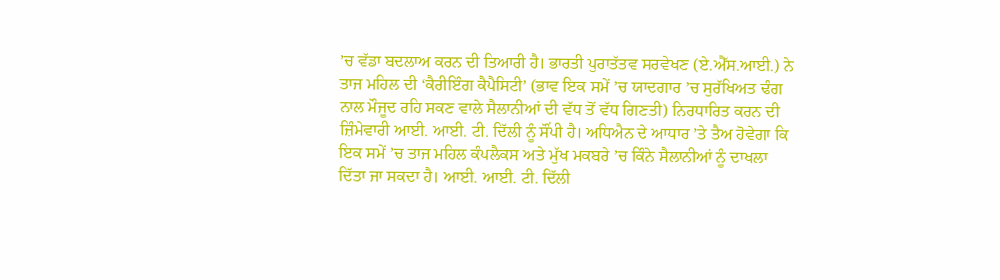’ਚ ਵੱਡਾ ਬਦਲਾਅ ਕਰਨ ਦੀ ਤਿਆਰੀ ਹੈ। ਭਾਰਤੀ ਪੁਰਾਤੱਤਵ ਸਰਵੇਖਣ (ਏ.ਐੱਸ.ਆਈ.) ਨੇ ਤਾਜ ਮਹਿਲ ਦੀ ‘ਕੈਰੀਇੰਗ ਕੈਪੈਸਿਟੀ’ (ਭਾਵ ਇਕ ਸਮੇਂ ’ਚ ਯਾਦਗਾਰ ’ਚ ਸੁਰੱਖਿਅਤ ਢੰਗ ਨਾਲ ਮੌਜੂਦ ਰਹਿ ਸਕਣ ਵਾਲੇ ਸੈਲਾਨੀਆਂ ਦੀ ਵੱਧ ਤੋਂ ਵੱਧ ਗਿਣਤੀ) ਨਿਰਧਾਰਿਤ ਕਰਨ ਦੀ ਜ਼ਿੰਮੇਵਾਰੀ ਆਈ. ਆਈ. ਟੀ. ਦਿੱਲੀ ਨੂੰ ਸੌਂਪੀ ਹੈ। ਅਧਿਐਨ ਦੇ ਆਧਾਰ ’ਤੇ ਤੈਅ ਹੋਵੇਗਾ ਕਿ ਇਕ ਸਮੇਂ ’ਚ ਤਾਜ ਮਹਿਲ ਕੰਪਲੈਕਸ ਅਤੇ ਮੁੱਖ ਮਕਬਰੇ ’ਚ ਕਿੰਨੇ ਸੈਲਾਨੀਆਂ ਨੂੰ ਦਾਖਲਾ ਦਿੱਤਾ ਜਾ ਸਕਦਾ ਹੈ। ਆਈ. ਆਈ. ਟੀ. ਦਿੱਲੀ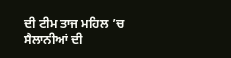ਦੀ ਟੀਮ ਤਾਜ ਮਹਿਲ ’ਚ ਸੈਲਾਨੀਆਂ ਦੀ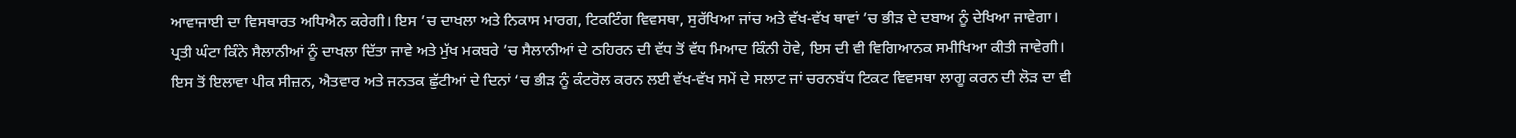ਆਵਾਜਾਈ ਦਾ ਵਿਸਥਾਰਤ ਅਧਿਐਨ ਕਰੇਗੀ। ਇਸ ’ਚ ਦਾਖਲਾ ਅਤੇ ਨਿਕਾਸ ਮਾਰਗ, ਟਿਕਟਿੰਗ ਵਿਵਸਥਾ, ਸੁਰੱਖਿਆ ਜਾਂਚ ਅਤੇ ਵੱਖ-ਵੱਖ ਥਾਵਾਂ ’ਚ ਭੀੜ ਦੇ ਦਬਾਅ ਨੂੰ ਦੇਖਿਆ ਜਾਵੇਗਾ। ਪ੍ਰਤੀ ਘੰਟਾ ਕਿੰਨੇ ਸੈਲਾਨੀਆਂ ਨੂੰ ਦਾਖਲਾ ਦਿੱਤਾ ਜਾਵੇ ਅਤੇ ਮੁੱਖ ਮਕਬਰੇ ’ਚ ਸੈਲਾਨੀਆਂ ਦੇ ਠਹਿਰਨ ਦੀ ਵੱਧ ਤੋਂ ਵੱਧ ਮਿਆਦ ਕਿੰਨੀ ਹੋਵੇ, ਇਸ ਦੀ ਵੀ ਵਿਗਿਆਨਕ ਸਮੀਖਿਆ ਕੀਤੀ ਜਾਵੇਗੀ। ਇਸ ਤੋਂ ਇਲਾਵਾ ਪੀਕ ਸੀਜ਼ਨ, ਐਤਵਾਰ ਅਤੇ ਜਨਤਕ ਛੁੱਟੀਆਂ ਦੇ ਦਿਨਾਂ ‘ਚ ਭੀੜ ਨੂੰ ਕੰਟਰੋਲ ਕਰਨ ਲਈ ਵੱਖ-ਵੱਖ ਸਮੇਂ ਦੇ ਸਲਾਟ ਜਾਂ ਚਰਨਬੱਧ ਟਿਕਟ ਵਿਵਸਥਾ ਲਾਗੂ ਕਰਨ ਦੀ ਲੋੜ ਦਾ ਵੀ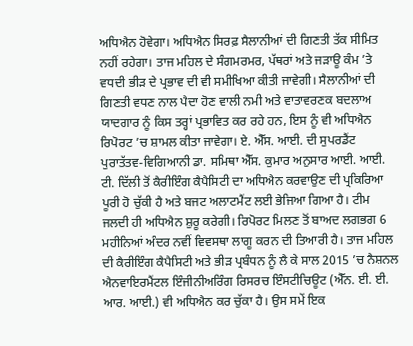ਅਧਿਐਨ ਹੋਵੇਗਾ। ਅਧਿਐਨ ਸਿਰਫ਼ ਸੈਲਾਨੀਆਂ ਦੀ ਗਿਣਤੀ ਤੱਕ ਸੀਮਿਤ ਨਹੀਂ ਰਹੇਗਾ। ਤਾਜ ਮਹਿਲ ਦੇ ਸੰਗਮਰਮਰ, ਪੱਥਰਾਂ ਅਤੇ ਜੜਾਊ ਕੰਮ ’ਤੇ ਵਧਦੀ ਭੀੜ ਦੇ ਪ੍ਰਭਾਵ ਦੀ ਵੀ ਸਮੀਖਿਆ ਕੀਤੀ ਜਾਵੇਗੀ। ਸੈਲਾਨੀਆਂ ਦੀ ਗਿਣਤੀ ਵਧਣ ਨਾਲ ਪੈਦਾ ਹੋਣ ਵਾਲੀ ਨਮੀ ਅਤੇ ਵਾਤਾਵਰਣਕ ਬਦਲਾਅ ਯਾਦਗਾਰ ਨੂੰ ਕਿਸ ਤਰ੍ਹਾਂ ਪ੍ਰਭਾਵਿਤ ਕਰ ਰਹੇ ਹਨ, ਇਸ ਨੂੰ ਵੀ ਅਧਿਐਨ ਰਿਪੋਰਟ ’ਚ ਸ਼ਾਮਲ ਕੀਤਾ ਜਾਵੇਗਾ। ਏ. ਐੱਸ. ਆਈ. ਦੀ ਸੁਪਰਡੈਂਟ ਪੁਰਾਤੱਤਵ-ਵਿਗਿਆਨੀ ਡਾ. ਸਮਿਥਾ ਐੱਸ. ਕੁਮਾਰ ਅਨੁਸਾਰ ਆਈ. ਆਈ. ਟੀ. ਦਿੱਲੀ ਤੋਂ ਕੈਰੀਇੰਗ ਕੈਪੈਸਿਟੀ ਦਾ ਅਧਿਐਨ ਕਰਵਾਉਣ ਦੀ ਪ੍ਰਕਿਰਿਆ ਪੂਰੀ ਹੋ ਚੁੱਕੀ ਹੈ ਅਤੇ ਬਜਟ ਅਲਾਟਮੈਂਟ ਲਈ ਭੇਜਿਆ ਗਿਆ ਹੈ। ਟੀਮ ਜਲਦੀ ਹੀ ਅਧਿਐਨ ਸ਼ੁਰੂ ਕਰੇਗੀ। ਰਿਪੋਰਟ ਮਿਲਣ ਤੋਂ ਬਾਅਦ ਲਗਭਗ 6 ਮਹੀਨਿਆਂ ਅੰਦਰ ਨਵੀਂ ਵਿਵਸਥਾ ਲਾਗੂ ਕਰਨ ਦੀ ਤਿਆਰੀ ਹੈ। ਤਾਜ ਮਹਿਲ ਦੀ ਕੈਰੀਇੰਗ ਕੈਪੈਸਿਟੀ ਅਤੇ ਭੀੜ ਪ੍ਰਬੰਧਨ ਨੂੰ ਲੈ ਕੇ ਸਾਲ 2015 ’ਚ ਨੈਸ਼ਨਲ ਐਨਵਾਇਰਮੈਂਟਲ ਇੰਜੀਨੀਅਰਿੰਗ ਰਿਸਰਚ ਇੰਸਟੀਚਿਊਟ (ਐੱਨ. ਈ. ਈ. ਆਰ. ਆਈ.) ਵੀ ਅਧਿਐਨ ਕਰ ਚੁੱਕਾ ਹੈ। ਉਸ ਸਮੇਂ ਇਕ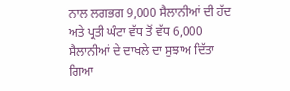ਨਾਲ ਲਗਭਗ 9,000 ਸੈਲਾਨੀਆਂ ਦੀ ਹੱਦ ਅਤੇ ਪ੍ਰਤੀ ਘੰਟਾ ਵੱਧ ਤੋਂ ਵੱਧ 6,000 ਸੈਲਾਨੀਆਂ ਦੇ ਦਾਖਲੇ ਦਾ ਸੁਝਾਅ ਦਿੱਤਾ ਗਿਆ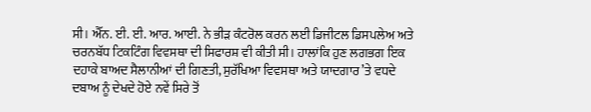ਸੀ। ਐੱਨ. ਈ. ਈ. ਆਰ. ਆਈ. ਨੇ ਭੀੜ ਕੰਟਰੋਲ ਕਰਨ ਲਈ ਡਿਜੀਟਲ ਡਿਸਪਲੇਅ ਅਤੇ ਚਰਨਬੱਧ ਟਿਕਟਿੰਗ ਵਿਵਸਥਾ ਦੀ ਸਿਫਾਰਸ਼ ਵੀ ਕੀਤੀ ਸੀ। ਹਾਲਾਂਕਿ ਹੁਣ ਲਗਭਗ ਇਕ ਦਹਾਕੇ ਬਾਅਦ ਸੈਲਾਨੀਆਂ ਦੀ ਗਿਣਤੀ, ਸੁਰੱਖਿਆ ਵਿਵਸਥਾ ਅਤੇ ਯਾਦਗਾਰ ’ਤੇ ਵਧਦੇ ਦਬਾਅ ਨੂੰ ਦੇਖਦੇ ਹੋਏ ਨਵੇਂ ਸਿਰੇ ਤੋਂ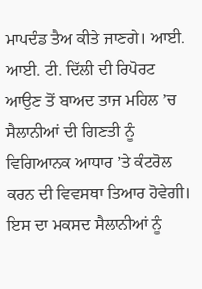ਮਾਪਦੰਡ ਤੈਅ ਕੀਤੇ ਜਾਣਗੇ। ਆਈ. ਆਈ. ਟੀ. ਦਿੱਲੀ ਦੀ ਰਿਪੋਰਟ ਆਉਣ ਤੋਂ ਬਾਅਦ ਤਾਜ ਮਹਿਲ ’ਚ ਸੈਲਾਨੀਆਂ ਦੀ ਗਿਣਤੀ ਨੂੰ ਵਿਗਿਆਨਕ ਆਧਾਰ ’ਤੇ ਕੰਟਰੋਲ ਕਰਨ ਦੀ ਵਿਵਸਥਾ ਤਿਆਰ ਹੋਵੇਗੀ। ਇਸ ਦਾ ਮਕਸਦ ਸੈਲਾਨੀਆਂ ਨੂੰ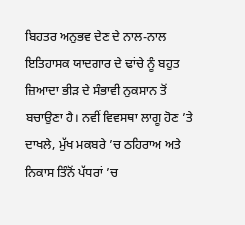ਬਿਹਤਰ ਅਨੁਭਵ ਦੇਣ ਦੇ ਨਾਲ-ਨਾਲ ਇਤਿਹਾਸਕ ਯਾਦਗਾਰ ਦੇ ਢਾਂਚੇ ਨੂੰ ਬਹੁਤ ਜ਼ਿਆਦਾ ਭੀੜ ਦੇ ਸੰਭਾਵੀ ਨੁਕਸਾਨ ਤੋਂ ਬਚਾਉਣਾ ਹੈ। ਨਵੀਂ ਵਿਵਸਥਾ ਲਾਗੂ ਹੋਣ ’ਤੇ ਦਾਖਲੇ, ਮੁੱਖ ਮਕਬਰੇ ’ਚ ਠਹਿਰਾਅ ਅਤੇ ਨਿਕਾਸ ਤਿੰਨੋਂ ਪੱਧਰਾਂ ’ਚ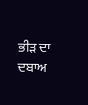ਭੀੜ ਦਾ ਦਬਾਅ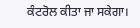ਕੰਟਰੋਲ ਕੀਤਾ ਜਾ ਸਕੇਗਾ।